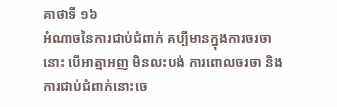គាថាទី ១៦
អំណាចនៃការជាប់ជំពាក់ គប្បីមានក្នុងការចរចានោះ បើអាត្មាអញ មិនលះបង់ ការពោលចរចា និងការជាប់ជំពាក់នោះចេ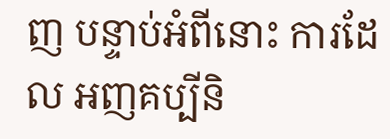ញ បន្ទាប់អំពីនោះ ការដែល អញគប្បីនិ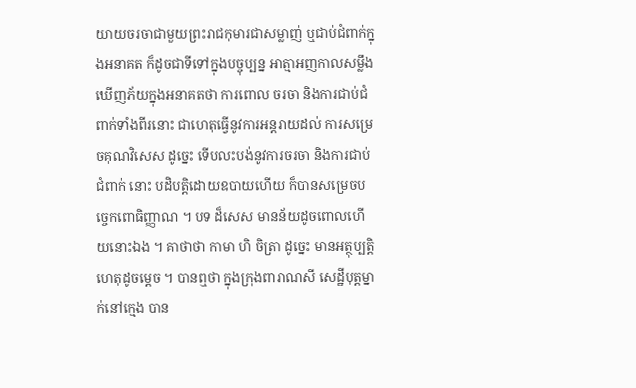យាយចរចាជាមួយព្រះរាជកុមារជាសម្លាញ់ ឬជាប់ជំពាក់ក្នុងអនាគត ក៏ដូចជាទីទៅក្នុងបច្ចុប្បន្ន អាត្មាអញកាលសម្លឹងឃើញភ័យក្នុងអនាគតថា ការពោល ចរចា និងការជាប់ជំពាក់ទាំងពីរនោះ ជាហេតុធ្វើនូវការអន្តរាយដល់ ការសម្រេចគុណវិសេស ដូច្នេះ ទើបលះបង់នូវការចរចា និងការជាប់ជំពាក់ នោះ បដិបត្តិដោយឧបាយហើយ ក៏បានសម្រេចបច្ចេកពោធិញ្ញាណ ។ បទ ដ៏សេស មានន័យដូចពោលហើយនោះឯង ។ គាថាថា កាមា ហិ ចិត្រា ដូច្នេះ មានអត្ថុប្បត្តិហេតុដូចម្តេច ។ បានឮថា ក្នុងក្រុងពារាណសី សេដ្ឋីបុត្តម្នាក់នៅក្មេង បាន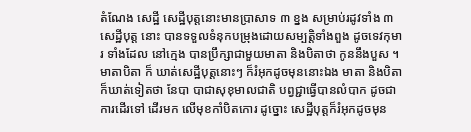តំណែង សេដ្ឋី សេដ្ឋីបុត្តនោះមានប្រាសាទ ៣ ខ្នង សម្រាប់រដូវទាំង ៣ សេដ្ឋីបុត្ត នោះ បានទទួលទំនុកបម្រុងដោយសម្បត្តិទាំងពួង ដូចទេវកុមារ ទាំងដែល នៅក្មេង បានប្រឹក្សាជាមួយមាតា និងបិតាថា កូននឹងបួស ។ មាតាបិតា ក៏ ឃាត់សេដ្ឋីបុត្តនោះៗ ក៏រំអុកដូចមុននោះឯង មាតា និងបិតា ក៏ឃាត់ទៀតថា នែបា បាជាសុខុមាលជាតិ បព្វជ្ជាធ្វើបានលំបាក ដូចជា ការដើរទៅ ដើរមក លើមុខកាំបិតកោរ ដូច្នោះ សេដ្ឋីបុត្តក៏រំអុកដូចមុន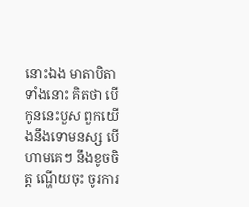នោះឯង មាតាបិតាទាំងនោះ គិតថា បើកូននេះបួស ពួកយើងនឹងទោមនស្ស បើហាមគេៗ នឹងខូចចិត្ត ណ្ហើយចុះ ចូរការ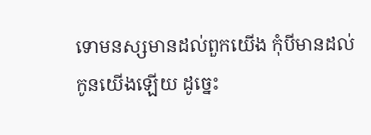ទោមនស្សមានដល់ពួកយើង កុំបីមានដល់កូនយើងឡើយ ដូច្នេះ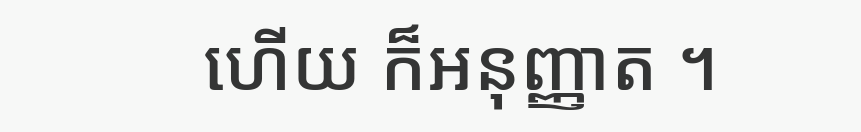ហើយ ក៏អនុញ្ញាត ។